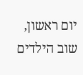יום ראשון, שוב הילדים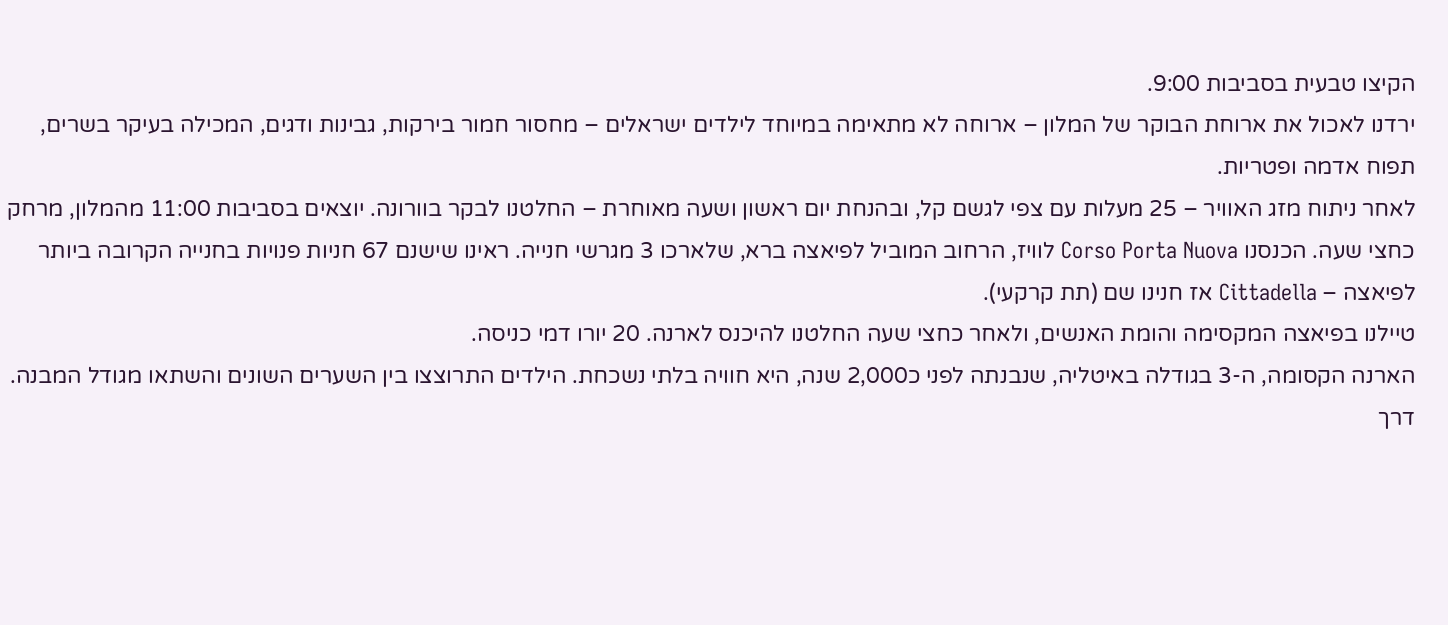הקיצו טבעית בסביבות 9:00.
ירדנו לאכול את ארוחת הבוקר של המלון – ארוחה לא מתאימה במיוחד לילדים ישראלים – מחסור חמור בירקות, גבינות ודגים, המכילה בעיקר בשרים, תפוח אדמה ופטריות.
לאחר ניתוח מזג האוויר – 25 מעלות עם צפי לגשם קל, ובהנחת יום ראשון ושעה מאוחרת – החלטנו לבקר בוורונה. יוצאים בסביבות 11:00 מהמלון, מרחק כחצי שעה. הכנסנו Corso Porta Nuova לוויז, הרחוב המוביל לפיאצה ברא, שלארכו 3 מגרשי חנייה. ראינו שישנם 67 חניות פנויות בחנייה הקרובה ביותר לפיאצה – Cittadella אז חנינו שם (תת קרקעי).
טיילנו בפיאצה המקסימה והומת האנשים, ולאחר כחצי שעה החלטנו להיכנס לארנה. 20 יורו דמי כניסה.
הארנה הקסומה, ה-3 בגודלה באיטליה, שנבנתה לפני כ2,000 שנה, היא חוויה בלתי נשכחת. הילדים התרוצצו בין השערים השונים והשתאו מגודל המבנה. דרך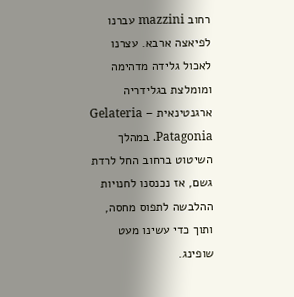רחוב mazzini עברנו לפיאצה ארבא. עצרנו לאכול גלידה מדהימה ומומלצת בגלידריה ארגנטינאית – Gelateria Patagonia. במהלך השיטוט ברחוב החל לרדת גשם, אז נכנסנו לחנויות ההלבשה לתפוס מחסה, ותוך כדי עשינו מעט שופינג.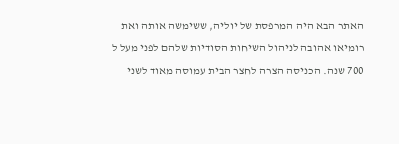האתר הבא היה המרפסת של יוליה, ששימשה אותה ואת רומיאו אהובה לניהול השיחות הסודיות שלהם לפני מעל ל 700 שנה. הכניסה הצרה לחצר הבית עמוסה מאוד לשני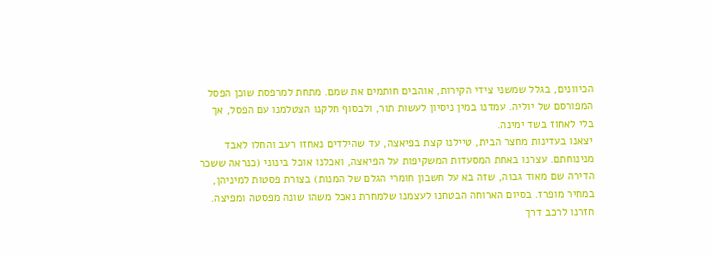הכיוונים, בגלל שמשני צידי הקירות, אוהבים חותמים את שמם. מתחת למרפסת שוכן הפסל המפורסם של יוליה. עמדנו במין ניסיון לעשות תור, ולבסוף חלקנו הצטלמנו עם הפסל, אך בלי לאחוז בשד ימינה.
יצאנו בעדינות מחצר הבית, טיילנו קצת בפיאצה, עד שהילדים נאחזו רעב והחלו לאבד מנינוחתם. עצרנו באחת המסעדות המשקיפות על הפיאצה, ואכלנו אוכל בינוני (כנראה ששכר הדירה שם מאוד גבוה, שזה בא על חשבון חומרי הגלם של המנות) בצורת פסטות למיניהן, במחיר מופרז. בסיום הארוחה הבטחנו לעצמנו שלמחרת נאכל משהו שונה מפסטה ומפיצה.
חזרנו לרכב דרך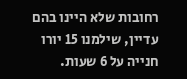רחובות שלא היינו בהם עדיין, שילמנו 15 יורו חנייה על 6 שעות.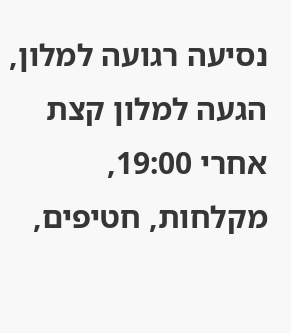נסיעה רגועה למלון, הגעה למלון קצת אחרי 19:00, מקלחות, חטיפים,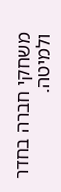משחקי חברה בחדר ולמיטה.